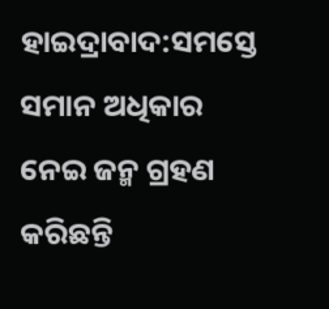ହାଇଦ୍ରାବାଦ:ସମସ୍ତେ ସମାନ ଅଧିକାର ନେଇ ଜନ୍ମ ଗ୍ରହଣ କରିଛନ୍ତି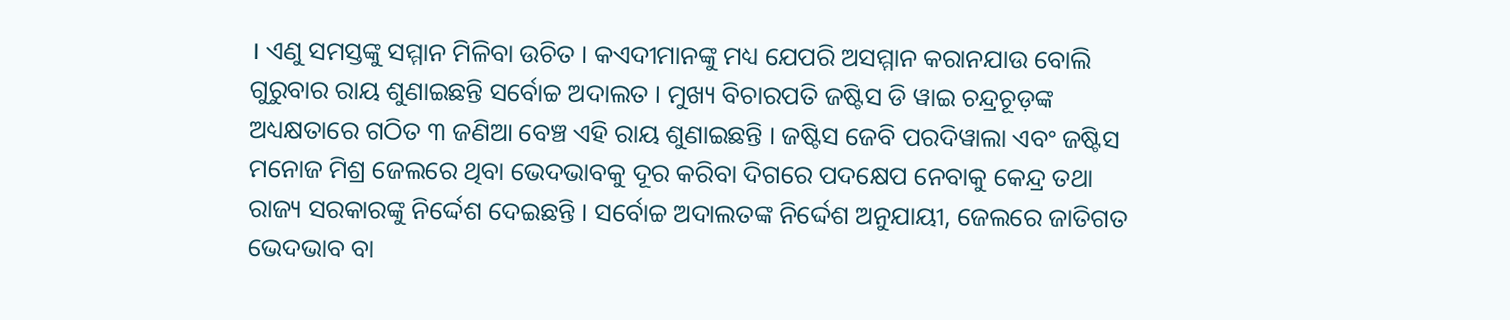। ଏଣୁ ସମସ୍ତଙ୍କୁ ସମ୍ମାନ ମିଳିବା ଉଚିତ । କଏଦୀମାନଙ୍କୁ ମଧ୍ୟ ଯେପରି ଅସମ୍ମାନ କରାନଯାଉ ବୋଲି ଗୁରୁବାର ରାୟ ଶୁଣାଇଛନ୍ତି ସର୍ବୋଚ୍ଚ ଅଦାଲତ । ମୁଖ୍ୟ ବିଚାରପତି ଜଷ୍ଟିସ ଡି ୱାଇ ଚନ୍ଦ୍ରଚୂଡ଼ଙ୍କ ଅଧ୍ୟକ୍ଷତାରେ ଗଠିତ ୩ ଜଣିଆ ବେଞ୍ଚ ଏହି ରାୟ ଶୁଣାଇଛନ୍ତି । ଜଷ୍ଟିସ ଜେବି ପରଦିୱାଲା ଏବଂ ଜଷ୍ଟିସ ମନୋଜ ମିଶ୍ର ଜେଲରେ ଥିବା ଭେଦଭାବକୁ ଦୂର କରିବା ଦିଗରେ ପଦକ୍ଷେପ ନେବାକୁ କେନ୍ଦ୍ର ତଥା ରାଜ୍ୟ ସରକାରଙ୍କୁ ନିର୍ଦ୍ଦେଶ ଦେଇଛନ୍ତି । ସର୍ବୋଚ୍ଚ ଅଦାଲତଙ୍କ ନିର୍ଦ୍ଦେଶ ଅନୁଯାୟୀ, ଜେଲରେ ଜାତିଗତ ଭେଦଭାବ ବା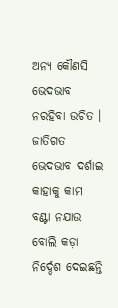ଅନ୍ୟ କୌଣସି ଭେଦଭାବ ନରହିବା ଉଚିତ । ଜାତିଗତ ଭେଦଭାବ ଦର୍ଶାଇ କାହାକୁ କାମ ବଣ୍ଟା ନଯାଉ ବୋଲି କଡ଼ା ନିର୍ଦ୍ଦେଶ ଦେଇଛନ୍ତି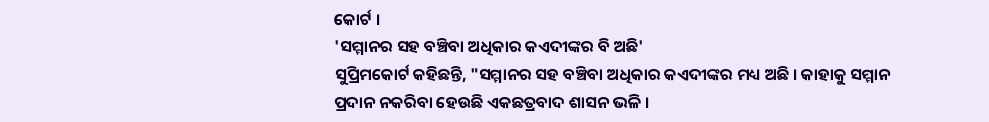କୋର୍ଟ ।
'ସମ୍ମାନର ସହ ବଞ୍ଚିବା ଅଧିକାର କଏଦୀଙ୍କର ବି ଅଛି'
ସୁପ୍ରିମକୋର୍ଟ କହିଛନ୍ତି, "ସମ୍ମାନର ସହ ବଞ୍ଚିବା ଅଧିକାର କଏଦୀଙ୍କର ମଧ୍ୟ ଅଛି । କାହାକୁ ସମ୍ମାନ ପ୍ରଦାନ ନକରିବା ହେଉଛି ଏକଛତ୍ରବାଦ ଶାସନ ଭଳି ।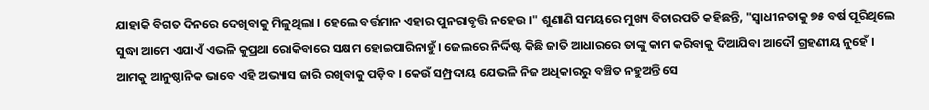ଯାହାକି ବିଗତ ଦିନରେ ଦେଖିବାକୁ ମିଳୁଥିଲା । ହେଲେ ବର୍ତ୍ତମାନ ଏହାର ପୁନରାବୃତ୍ତି ନହେଉ ।" ଶୁଣାଣି ସମୟରେ ମୁଖ୍ୟ ବିଚାରପତି କହିଛନ୍ତି, "ସ୍ବାଧୀନତାକୁ ୭୫ ବର୍ଷ ପୂରିଥିଲେ ସୁଦ୍ଧା ଆମେ ଏଯାଏଁ ଏଭଳି କୁପ୍ରଥା ରୋକିବାରେ ସକ୍ଷମ ହୋଇପାରିନାହୁଁ । ଜେଲରେ ନିର୍ଦ୍ଦିଷ୍ଟ କିଛି ଜାତି ଆଧାରରେ ତାଙ୍କୁ କାମ କରିବାକୁ ଦିଆଯିବା ଆଦୌ ଗ୍ରହଣୀୟ ନୁହେଁ । ଆମକୁ ଆନୁଷ୍ଠାନିକ ଭାବେ ଏହି ଅଭ୍ୟାସ ଜାରି ରଖିବାକୁ ପଡ଼ିବ । କେଉଁ ସମ୍ପ୍ରଦାୟ ଯେଭଳି ନିଜ ଅଧିକାରରୁ ବଞ୍ଚିତ ନହୁଅନ୍ତି ସେ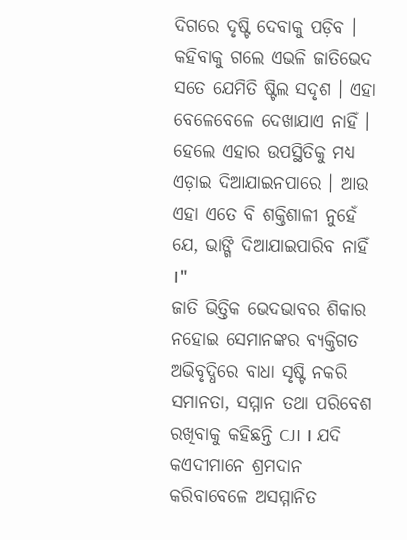ଦିଗରେ ଦୃଷ୍ଟି ଦେବାକୁ ପଡ଼ିବ । କହିବାକୁ ଗଲେ ଏଭଳି ଜାତିଭେଦ ସତେ ଯେମିତି ଷ୍ଟିଲ ସଦୃଶ । ଏହା ବେଳେବେଳେ ଦେଖାଯାଏ ନାହିଁ । ହେଲେ ଏହାର ଉପସ୍ଥିତିକୁ ମଧ୍ୟ ଏଡ଼ାଇ ଦିଆଯାଇନପାରେ । ଆଉ ଏହା ଏତେ ବି ଶକ୍ତିଶାଳୀ ନୁହେଁ ଯେ, ଭାଙ୍ଗି ଦିଆଯାଇପାରିବ ନାହିଁ ।"
ଜାତି ଭିତ୍ତିକ ଭେଦଭାବର ଶିକାର ନହୋଇ ସେମାନଙ୍କର ବ୍ୟକ୍ତିଗତ ଅଭିବୃଦ୍ଧିରେ ବାଧା ସୃଷ୍ଟି ନକରି ସମାନତା, ସମ୍ମାନ ତଥା ପରିବେଶ ରଖିବାକୁ କହିଛନ୍ତି CJI । ଯଦି କଏଦୀମାନେ ଶ୍ରମଦାନ କରିବାବେଳେ ଅସମ୍ମାନିତ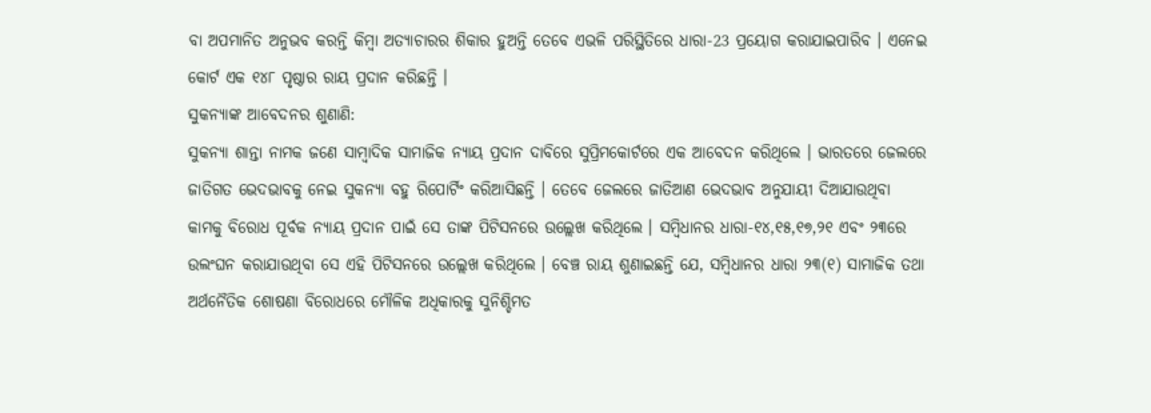ବା ଅପମାନିତ ଅନୁଭବ କରନ୍ତି କିମ୍ବା ଅତ୍ୟାଚାରର ଶିକାର ହୁଅନ୍ତି ତେବେ ଏଭଳି ପରିସ୍ଥିତିରେ ଧାରା-23 ପ୍ରୟୋଗ କରାଯାଇପାରିବ । ଏନେଇ କୋର୍ଟ ଏକ ୧୪୮ ପୃଷ୍ଠାର ରାୟ ପ୍ରଦାନ କରିଛନ୍ତି ।
ସୁକନ୍ୟାଙ୍କ ଆବେଦନର ଶୁଣାଣି:
ସୁକନ୍ୟା ଶାନ୍ତା ନାମକ ଜଣେ ସାମ୍ବାଦିକ ସାମାଜିକ ନ୍ୟାୟ ପ୍ରଦାନ ଦାବିରେ ସୁପ୍ରିମକୋର୍ଟରେ ଏକ ଆବେଦନ କରିଥିଲେ । ଭାରତରେ ଜେଲରେ ଜାତିଗତ ଭେଦଭାବକୁ ନେଇ ସୁକନ୍ୟା ବହୁ ରିପୋର୍ଟିଂ କରିଆସିଛନ୍ତି । ତେବେ ଜେଲରେ ଜାତିଆଣ ଭେଦଭାବ ଅନୁଯାୟୀ ଦିଆଯାଉଥିବା କାମକୁ ବିରୋଧ ପୂର୍ବକ ନ୍ୟାୟ ପ୍ରଦାନ ପାଇଁ ସେ ତାଙ୍କ ପିଟିସନରେ ଉଲ୍ଲେଖ କରିଥିଲେ । ସମ୍ବିଧାନର ଧାରା-୧୪,୧୫,୧୭,୨୧ ଏବଂ ୨୩ରେ ଉଲଂଘନ କରାଯାଉଥିବା ସେ ଏହି ପିଟିସନରେ ଉଲ୍ଲେଖ କରିଥିଲେ । ବେଞ୍ଚ ରାୟ ଶୁଣାଇଛନ୍ତି ଯେ, ସମ୍ବିଧାନର ଧାରା ୨୩(୧) ସାମାଜିକ ତଥା ଅର୍ଥନୈତିକ ଶୋଷଣା ବିରୋଧରେ ମୌଳିକ ଅଧିକାରକୁ ସୁନିଶ୍ଚିମତ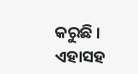କରୁଛି । ଏହାସହ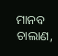ମାନବ ଚାଲାଣ,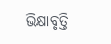ଭିକ୍ଷାବୃତ୍ତି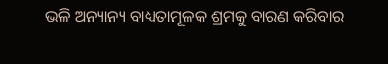ଭଳି ଅନ୍ୟାନ୍ୟ ବାଧ୍ୟତାମୂଳକ ଶ୍ରମକୁ ବାରଣ କରିବାର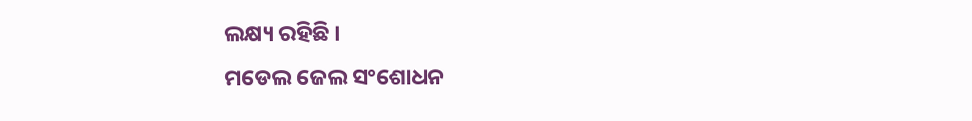ଲକ୍ଷ୍ୟ ରହିଛି ।
ମଡେଲ ଜେଲ ସଂଶୋଧନ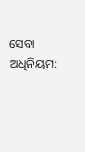ସେବା ଅଧିନିୟମ: